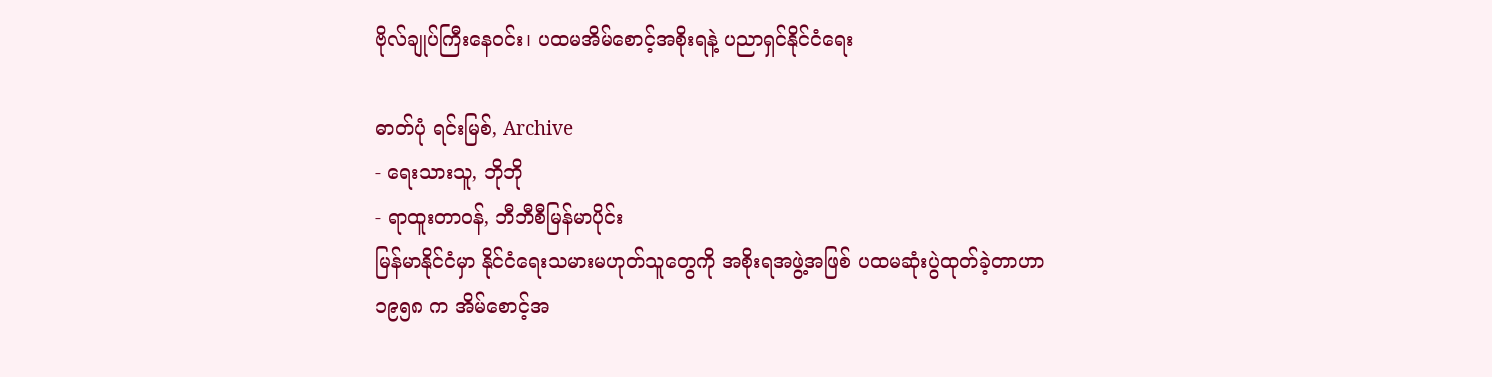ဗိုလ်ချုပ်ကြီးနေဝင်း၊ ပထမအိမ်စောင့်အစိုးရနဲ့ ပညာရှင်နိုင်ငံရေး

ဓာတ်ပုံ ရင်းမြစ်, Archive
- ရေးသားသူ, ဘိုဘို
- ရာထူးတာဝန်, ဘီဘီစီမြန်မာပိုင်း
မြန်မာနိုင်ငံမှာ နိုင်ငံရေးသမားမဟုတ်သူတွေကို အစိုးရအဖွဲ့အဖြစ် ပထမဆုံးပွဲထုတ်ခဲ့တာဟာ ၁၉၅၈ က အိမ်စောင့်အ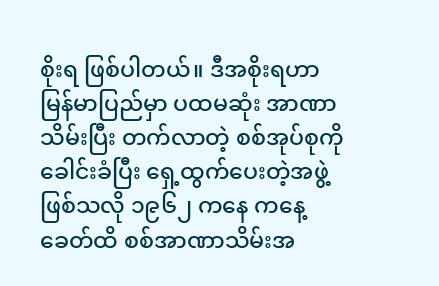စိုးရ ဖြစ်ပါတယ်။ ဒီအစိုးရဟာ မြန်မာပြည်မှာ ပထမဆုံး အာဏာသိမ်းပြီး တက်လာတဲ့ စစ်အုပ်စုကို ခေါင်းခံပြီး ရှေ့ထွက်ပေးတဲ့အဖွဲ့ဖြစ်သလို ၁၉၆၂ ကနေ ကနေ့ခေတ်ထိ စစ်အာဏာသိမ်းအ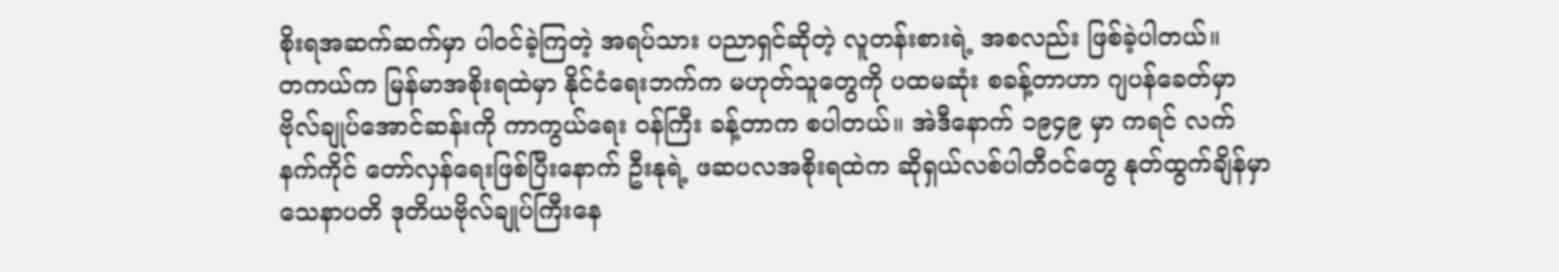စိုးရအဆက်ဆက်မှာ ပါဝင်ခဲ့ကြတဲ့ အရပ်သား ပညာရှင်ဆိုတဲ့ လူတန်းစားရဲ့ အစလည်း ဖြစ်ခဲ့ပါတယ်။
တကယ်က မြန်မာအစိုးရထဲမှာ နိုင်ငံရေးဘက်က မဟုတ်သူတွေကို ပထမဆုံး စခန့်တာဟာ ဂျပန်ခေတ်မှာ ဗိုလ်ချုပ်အောင်ဆန်းကို ကာကွယ်ရေး ဝန်ကြီး ခန့်တာက စပါတယ်။ အဲဒီနောက် ၁၉၄၉ မှာ ကရင် လက်နက်ကိုင် တော်လှန်ရေးဖြစ်ပြီးနောက် ဦးနုရဲ့ ဖဆပလအစိုးရထဲက ဆိုရှယ်လစ်ပါတီဝင်တွေ နုတ်ထွက်ချိန်မှာ သေနာပတိ ဒုတိယဗိုလ်ချုပ်ကြီးနေ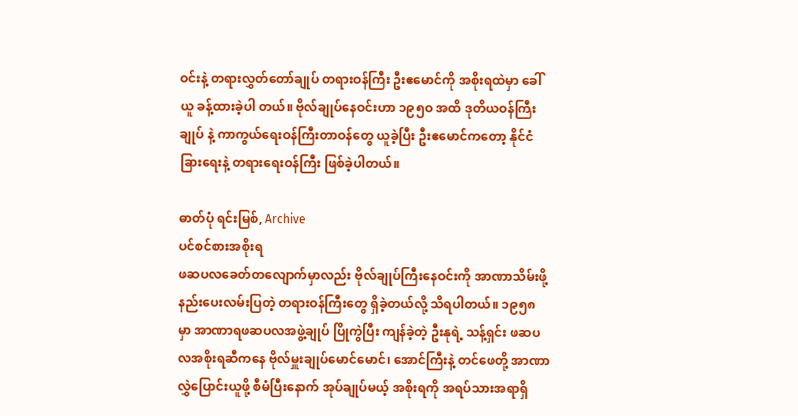ဝင်းနဲ့ တရားလွှတ်တော်ချုပ် တရားဝန်ကြီး ဦးဧမောင်ကို အစိုးရထဲမှာ ခေါ်ယူ ခန့်ထားခဲ့ပါ တယ်။ ဗိုလ်ချုပ်နေဝင်းဟာ ၁၉၅ဝ အထိ ဒုတိယဝန်ကြီးချုပ် နဲ့ ကာကွယ်ရေးဝန်ကြီးတာဝန်တွေ ယူခဲ့ပြီး ဦးဧမောင်ကတော့ နိုင်ငံခြားရေးနဲ့ တရားရေးဝန်ကြီး ဖြစ်ခဲ့ပါတယ်။

ဓာတ်ပုံ ရင်းမြစ်, Archive
ပင်စင်စားအစိုးရ
ဖဆပလခေတ်တလျောက်မှာလည်း ဗိုလ်ချုပ်ကြီးနေဝင်းကို အာဏာသိမ်းဖို့ နည်းပေးလမ်းပြတဲ့ တရားဝန်ကြီးတွေ ရှိခဲ့တယ်လို့ သိရပါတယ်။ ၁၉၅၈ မှာ အာဏာရဖဆပလအဖွဲ့ချုပ် ပြိုကွဲပြီး ကျန်ခဲ့တဲ့ ဦးနုရဲ့ သန့်ရှင်း ဖဆပလအစိုးရဆီကနေ ဗိုလ်မှူးချုပ်မောင်မောင်၊ အောင်ကြီးနဲ့ တင်ဖေတို့ အာဏာ လွှဲပြောင်းယူဖို့ စီမံပြီးနောက် အုပ်ချုပ်မယ့် အစိုးရကို အရပ်သားအရာရှိ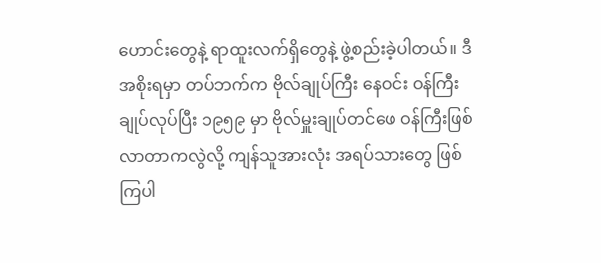ဟောင်းတွေနဲ့ ရာထူးလက်ရှိတွေနဲ့ ဖွဲ့စည်းခဲ့ပါတယ်။ ဒီအစိုးရမှာ တပ်ဘက်က ဗိုလ်ချုပ်ကြီး နေဝင်း ဝန်ကြီးချုပ်လုပ်ပြီး ၁၉၅၉ မှာ ဗိုလ်မှူးချုပ်တင်ဖေ ဝန်ကြီးဖြစ်လာတာကလွဲလို့ ကျန်သူအားလုံး အရပ်သားတွေ ဖြစ်ကြပါ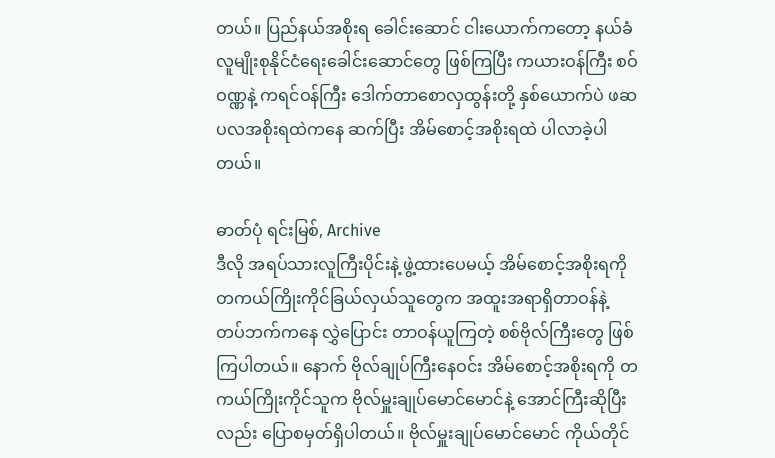တယ်။ ပြည်နယ်အစိုးရ ခေါင်းဆောင် ငါးယောက်ကတော့ နယ်ခံ လူမျိုးစုနိုင်ငံရေးခေါင်းဆောင်တွေ ဖြစ်ကြပြီး ကယားဝန်ကြီး စဝ်ဝဏ္ဏနဲ့ ကရင်ဝန်ကြီး ဒေါက်တာစောလှထွန်းတို့ နှစ်ယောက်ပဲ ဖဆပလအစိုးရထဲကနေ ဆက်ပြီး အိမ်စောင့်အစိုးရထဲ ပါလာခဲ့ပါတယ်။

ဓာတ်ပုံ ရင်းမြစ်, Archive
ဒီလို အရပ်သားလူကြီးပိုင်းနဲ့ ဖွဲ့ထားပေမယ့် အိမ်စောင့်အစိုးရကို တကယ်ကြိုးကိုင်ခြယ်လှယ်သူတွေက အထူးအရာရှိတာဝန်နဲ့ တပ်ဘက်ကနေ လွှဲပြောင်း တာဝန်ယူကြတဲ့ စစ်ဗိုလ်ကြီးတွေ ဖြစ်ကြပါတယ်။ နောက် ဗိုလ်ချုပ်ကြီးနေဝင်း အိမ်စောင့်အစိုးရကို တကယ်ကြိုးကိုင်သူက ဗိုလ်မှူးချုပ်မောင်မောင်နဲ့ အောင်ကြီးဆိုပြီးလည်း ပြောစမှတ်ရှိပါတယ်။ ဗိုလ်မှူးချုပ်မောင်မောင် ကိုယ်တိုင်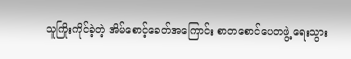သူကြိုးကိုင်ခဲ့တဲ့ အိမ်စောင့်ခေတ်အကြောင်း စာတစောင်ပေတဖွဲ့ ရေးသွား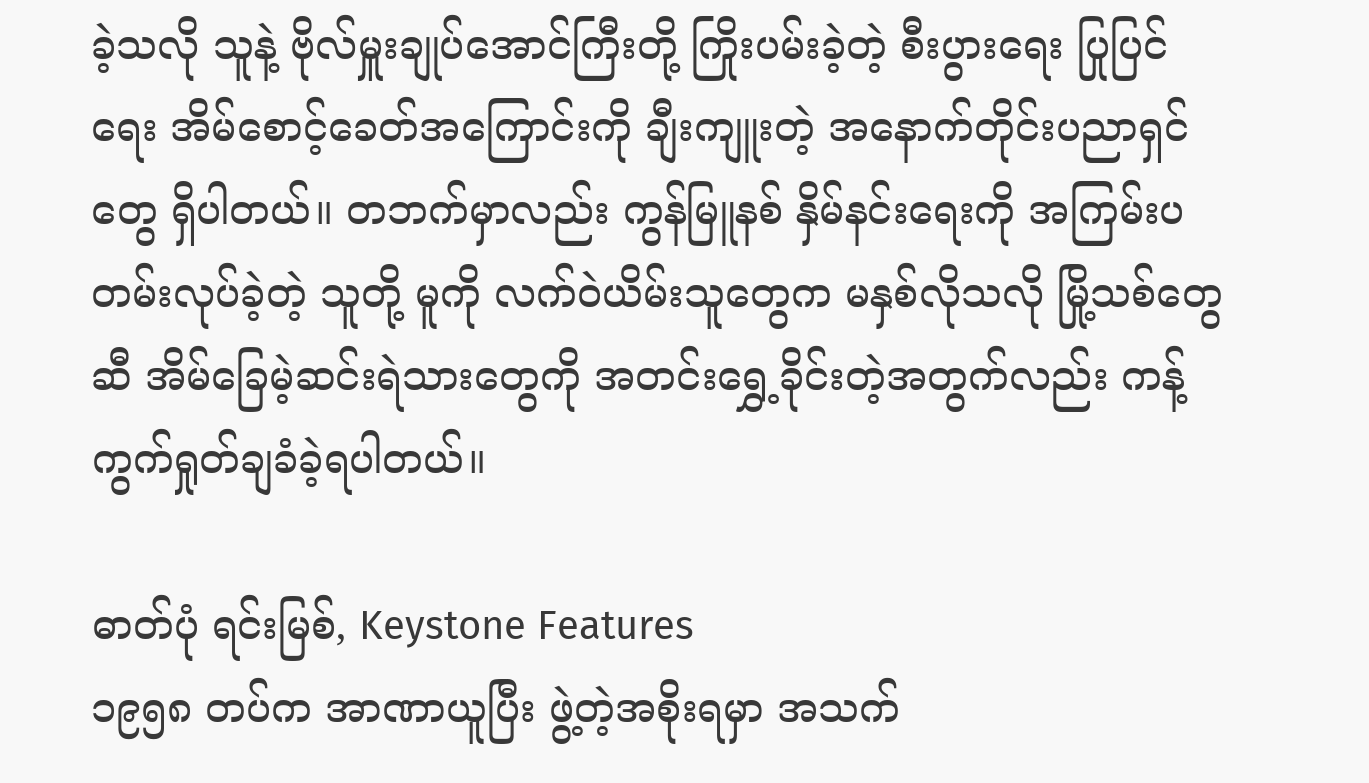ခဲ့သလို သူနဲ့ ဗိုလ်မှူးချုပ်အောင်ကြီးတို့ ကြိုးပမ်းခဲ့တဲ့ စီးပွားရေး ပြုပြင်ရေး အိမ်စောင့်ခေတ်အကြောင်းကို ချီးကျူးတဲ့ အနောက်တိုင်းပညာရှင် တွေ ရှိပါတယ်။ တဘက်မှာလည်း ကွန်မြူနစ် နှိမ်နင်းရေးကို အကြမ်းပတမ်းလုပ်ခဲ့တဲ့ သူတို့ မူကို လက်ဝဲယိမ်းသူတွေက မနှစ်လိုသလို မြို့သစ်တွေဆီ အိမ်ခြေမဲ့ဆင်းရဲသားတွေကို အတင်းရွှေ့ခိုင်းတဲ့အတွက်လည်း ကန့်ကွက်ရှုတ်ချခံခဲ့ရပါတယ်။

ဓာတ်ပုံ ရင်းမြစ်, Keystone Features
၁၉၅၈ တပ်က အာဏာယူပြီး ဖွဲ့တဲ့အစိုးရမှာ အသက်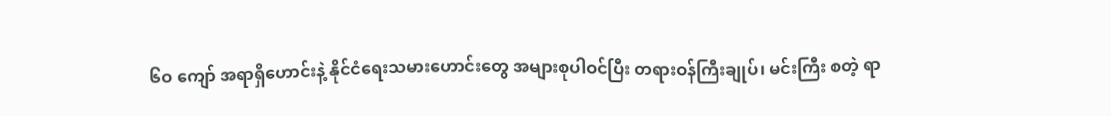၆ဝ ကျော် အရာရှိဟောင်းနဲ့ နိုင်ငံရေးသမားဟောင်းတွေ အများစုပါဝင်ပြီး တရားဝန်ကြီးချုပ်၊ မင်းကြီး စတဲ့ ရာ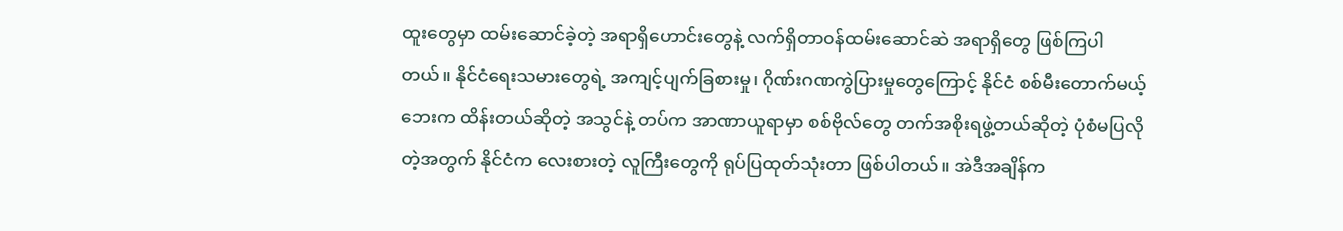ထူးတွေမှာ ထမ်းဆောင်ခဲ့တဲ့ အရာရှိဟောင်းတွေနဲ့ လက်ရှိတာဝန်ထမ်းဆောင်ဆဲ အရာရှိတွေ ဖြစ်ကြပါတယ်။ နိုင်ငံရေးသမားတွေရဲ့ အကျင့်ပျက်ခြစားမှု၊ ဂိုဏ်းဂဏကွဲပြားမှုတွေကြောင့် နိုင်ငံ စစ်မီးတောက်မယ့်ဘေးက ထိန်းတယ်ဆိုတဲ့ အသွင်နဲ့ တပ်က အာဏာယူရာမှာ စစ်ဗိုလ်တွေ တက်အစိုးရဖွဲ့တယ်ဆိုတဲ့ ပုံစံမပြလိုတဲ့အတွက် နိုင်ငံက လေးစားတဲ့ လူကြီးတွေကို ရုပ်ပြထုတ်သုံးတာ ဖြစ်ပါတယ်။ အဲဒီအချိန်က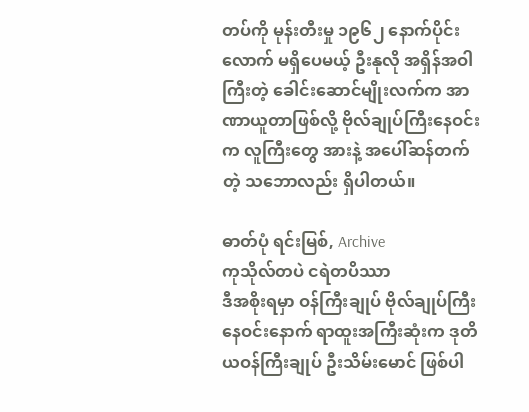တပ်ကို မုန်းတီးမှု ၁၉၆၂ နောက်ပိုင်းလောက် မရှိပေမယ့် ဦးနုလို အရှိန်အဝါ ကြီးတဲ့ ခေါင်းဆောင်မျိုးလက်က အာဏာယူတာဖြစ်လို့ ဗိုလ်ချုပ်ကြီးနေဝင်းက လူကြီးတွေ အားနဲ့ အပေါ်ဆန်တက်တဲ့ သဘောလည်း ရှိပါတယ်။

ဓာတ်ပုံ ရင်းမြစ်, Archive
ကုသိုလ်တပဲ ငရဲတပိဿာ
ဒီအစိုးရမှာ ဝန်ကြီးချုပ် ဗိုလ်ချုပ်ကြီးနေဝင်းနောက် ရာထူးအကြီးဆုံးက ဒုတိယဝန်ကြီးချုပ် ဦးသိမ်းမောင် ဖြစ်ပါ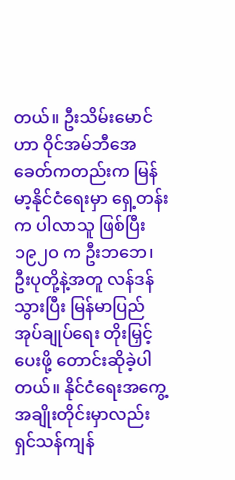တယ်။ ဦးသိမ်းမောင်ဟာ ဝိုင်အမ်ဘီအေ ခေတ်ကတည်းက မြန်မာ့နိုင်ငံရေးမှာ ရှေ့တန်းက ပါလာသူ ဖြစ်ပြီး ၁၉၂ဝ က ဦးဘဘေ၊ ဦးပုတို့နဲ့အတူ လန်ဒန်သွားပြီး မြန်မာပြည် အုပ်ချုပ်ရေး တိုးမြှင့် ပေးဖို့ တောင်းဆိုခဲ့ပါတယ်။ နိုင်ငံရေးအကွေ့အချိုးတိုင်းမှာလည်း ရှင်သန်ကျန်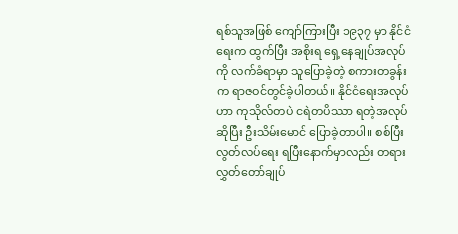ရစ်သူအဖြစ် ကျော်ကြားပြီး ၁၉၃၇ မှာ နိုင်ငံရေးက ထွက်ပြီး အစိုးရ ရှေ့နေချုပ်အလုပ်ကို လက်ခံရာမှာ သူပြောခဲ့တဲ့ စကားတခွန်းက ရာဇဝင်တွင်ခဲ့ပါတယ်။ နိုင်ငံရေးအလုပ်ဟာ ကုသိုလ်တပဲ ငရဲတပိဿာ ရတဲ့အလုပ်ဆိုပြီး ဦးသိမ်းမောင် ပြောခဲ့တာပါ။ စစ်ပြီး လွတ်လပ်ရေး ရပြီးနောက်မှာလည်း တရားလွှတ်တော်ချုပ်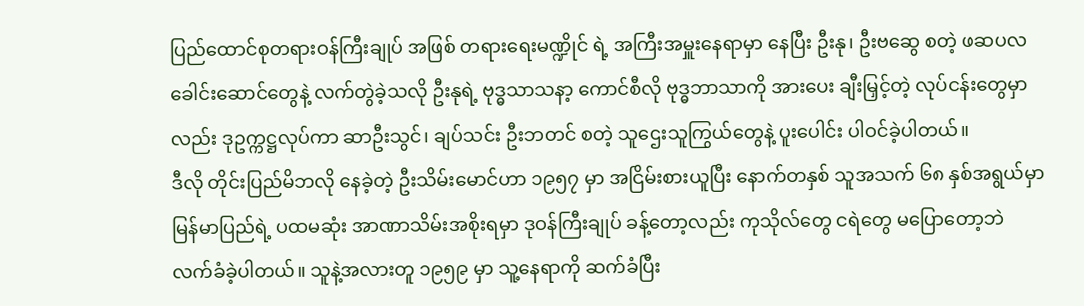ပြည်ထောင်စုတရားဝန်ကြီးချုပ် အဖြစ် တရားရေးမဏ္ဍိုင် ရဲ့ အကြီးအမှူးနေရာမှာ နေပြီး ဦးနု၊ ဦးဗဆွေ စတဲ့ ဖဆပလခေါင်းဆောင်တွေနဲ့ လက်တွဲခဲ့သလို ဦးနုရဲ့ ဗုဒ္ဓသာသနာ့ ကောင်စီလို ဗုဒ္ဓဘာသာကို အားပေး ချီးမြှင့်တဲ့ လုပ်ငန်းတွေမှာလည်း ဒုဥက္ကဋ္ဌလုပ်ကာ ဆာဦးသွင်၊ ချပ်သင်း ဦးဘတင် စတဲ့ သူဌေးသူကြွယ်တွေနဲ့ ပူးပေါင်း ပါဝင်ခဲ့ပါတယ်။
ဒီလို တိုင်းပြည်မိဘလို နေခဲ့တဲ့ ဦးသိမ်းမောင်ဟာ ၁၉၅၇ မှာ အငြိမ်းစားယူပြီး နောက်တနှစ် သူအသက် ၆၈ နှစ်အရွယ်မှာ မြန်မာပြည်ရဲ့ ပထမဆုံး အာဏာသိမ်းအစိုးရမှာ ဒုဝန်ကြီးချုပ် ခန့်တော့လည်း ကုသိုလ်တွေ ငရဲတွေ မပြောတော့ဘဲ လက်ခံခဲ့ပါတယ်။ သူနဲ့အလားတူ ၁၉၅၉ မှာ သူ့နေရာကို ဆက်ခံပြီး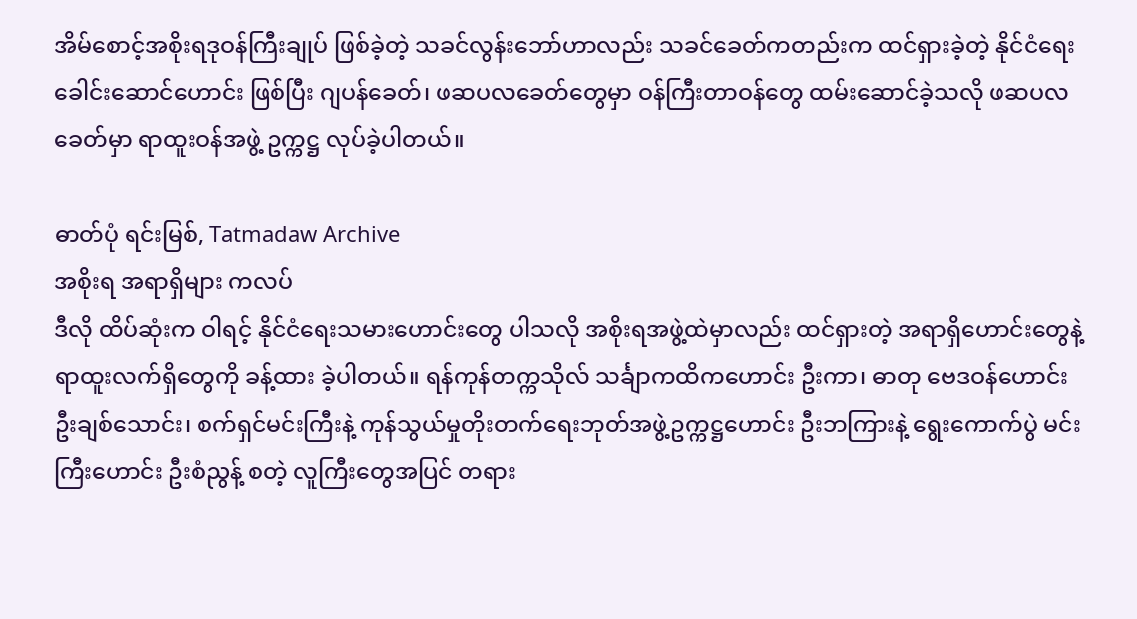အိမ်စောင့်အစိုးရဒုဝန်ကြီးချုပ် ဖြစ်ခဲ့တဲ့ သခင်လွန်းဘော်ဟာလည်း သခင်ခေတ်ကတည်းက ထင်ရှားခဲ့တဲ့ နိုင်ငံရေးခေါင်းဆောင်ဟောင်း ဖြစ်ပြီး ဂျပန်ခေတ်၊ ဖဆပလခေတ်တွေမှာ ဝန်ကြီးတာဝန်တွေ ထမ်းဆောင်ခဲ့သလို ဖဆပလခေတ်မှာ ရာထူးဝန်အဖွဲ့ ဥက္ကဋ္ဌ လုပ်ခဲ့ပါတယ်။

ဓာတ်ပုံ ရင်းမြစ်, Tatmadaw Archive
အစိုးရ အရာရှိများ ကလပ်
ဒီလို ထိပ်ဆုံးက ဝါရင့် နိုင်ငံရေးသမားဟောင်းတွေ ပါသလို အစိုးရအဖွဲ့ထဲမှာလည်း ထင်ရှားတဲ့ အရာရှိဟောင်းတွေနဲ့ ရာထူးလက်ရှိတွေကို ခန့်ထား ခဲ့ပါတယ်။ ရန်ကုန်တက္ကသိုလ် သင်္ချာကထိကဟောင်း ဦးကာ၊ ဓာတု ဗေဒဝန်ဟောင်း ဦးချစ်သောင်း၊ စက်ရှင်မင်းကြီးနဲ့ ကုန်သွယ်မှုတိုးတက်ရေးဘုတ်အဖွဲ့ဥက္ကဋ္ဌဟောင်း ဦးဘကြားနဲ့ ရွေးကောက်ပွဲ မင်းကြီးဟောင်း ဦးစံညွန့် စတဲ့ လူကြီးတွေအပြင် တရား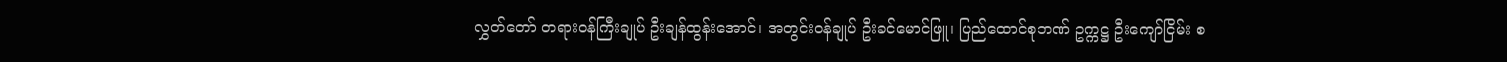လွှတ်တော် တရားဝန်ကြီးချုပ် ဦးချန်ထွန်းအောင်၊ အတွင်းဝန်ချုပ် ဦးခင်မောင်ဖြူ၊ ပြည်ထောင်စုဘဏ် ဥက္ကဋ္ဌ ဦးကျော်ငြိမ်း စ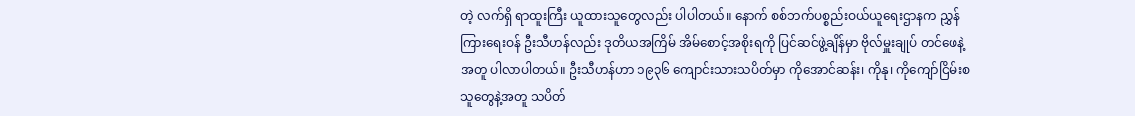တဲ့ လက်ရှိ ရာထူးကြီး ယူထားသူတွေလည်း ပါပါတယ်။ နောက် စစ်ဘက်ပစ္စည်းဝယ်ယူရေးဌာနက ညွှန်ကြားရေးဝန် ဦးသီဟန်လည်း ဒုတိယအကြိမ် အိမ်စောင့်အစိုးရကို ပြင်ဆင်ဖွဲ့ချိန်မှာ ဗိုလ်မှူးချုပ် တင်ဖေနဲ့အတူ ပါလာပါတယ်။ ဦးသီဟန်ဟာ ၁၉၃၆ ကျောင်းသားသပိတ်မှာ ကိုအောင်ဆန်း၊ ကိုနု၊ ကိုကျော်ငြိမ်းစသူတွေနဲ့အတူ သပိတ်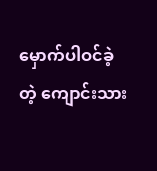မှောက်ပါဝင်ခဲ့တဲ့ ကျောင်းသား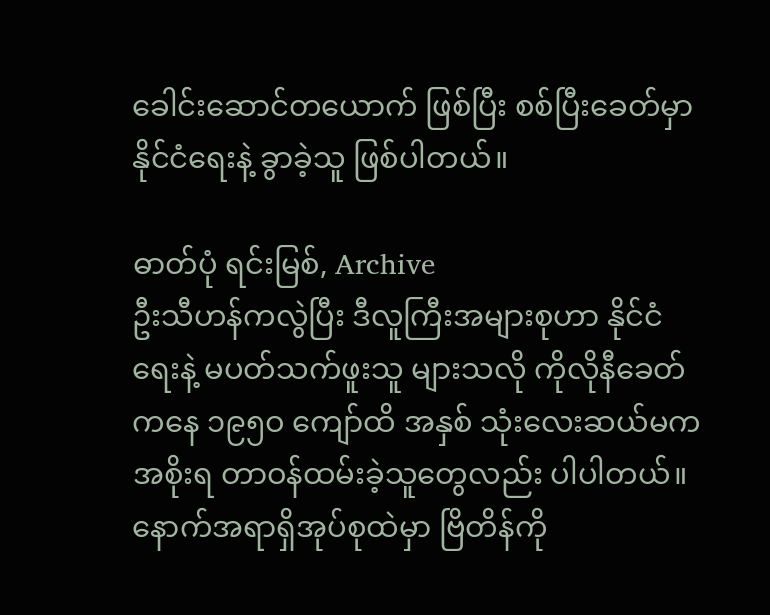ခေါင်းဆောင်တယောက် ဖြစ်ပြီး စစ်ပြီးခေတ်မှာ နိုင်ငံရေးနဲ့ ခွာခဲ့သူ ဖြစ်ပါတယ်။

ဓာတ်ပုံ ရင်းမြစ်, Archive
ဦးသီဟန်ကလွဲပြီး ဒီလူကြီးအများစုဟာ နိုင်ငံရေးနဲ့ မပတ်သက်ဖူးသူ များသလို ကိုလိုနီခေတ်ကနေ ၁၉၅ဝ ကျော်ထိ အနှစ် သုံးလေးဆယ်မက အစိုးရ တာဝန်ထမ်းခဲ့သူတွေလည်း ပါပါတယ်။ နောက်အရာရှိအုပ်စုထဲမှာ ဗြိတိန်ကို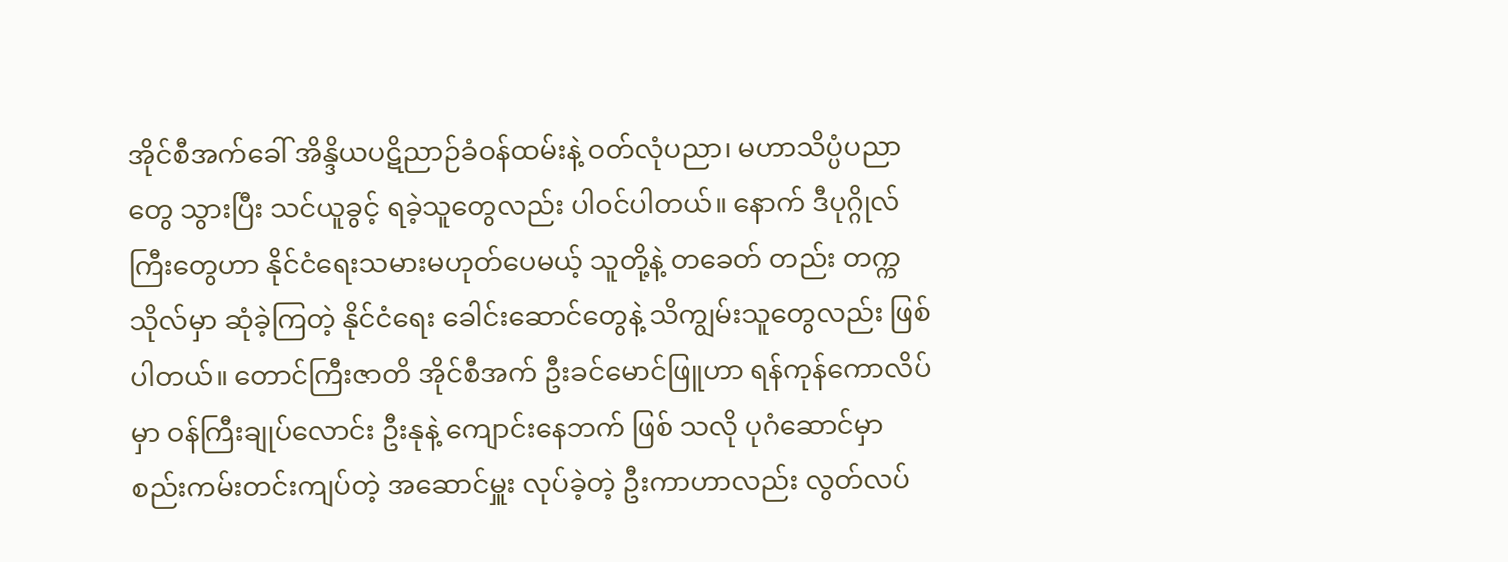အိုင်စီအက်ခေါ် အိန္ဒိယပဋိညာဉ်ခံဝန်ထမ်းနဲ့ ဝတ်လုံပညာ၊ မဟာသိပ္ပံပညာတွေ သွားပြီး သင်ယူခွင့် ရခဲ့သူတွေလည်း ပါဝင်ပါတယ်။ နောက် ဒီပုဂ္ဂိုလ်ကြီးတွေဟာ နိုင်ငံရေးသမားမဟုတ်ပေမယ့် သူတို့နဲ့ တခေတ် တည်း တက္ကသိုလ်မှာ ဆုံခဲ့ကြတဲ့ နိုင်ငံရေး ခေါင်းဆောင်တွေနဲ့ သိကျွမ်းသူတွေလည်း ဖြစ်ပါတယ်။ တောင်ကြီးဇာတိ အိုင်စီအက် ဦးခင်မောင်ဖြူဟာ ရန်ကုန်ကောလိပ်မှာ ဝန်ကြီးချုပ်လောင်း ဦးနုနဲ့ ကျောင်းနေဘက် ဖြစ် သလို ပုဂံဆောင်မှာ စည်းကမ်းတင်းကျပ်တဲ့ အဆောင်မှူး လုပ်ခဲ့တဲ့ ဦးကာဟာလည်း လွတ်လပ်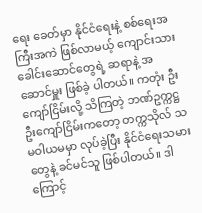ရေး ခေတ်မှာ နိုင်ငံရေးနဲ့ စစ်ရေးအကြီးအကဲ ဖြစ်လာမယ့် ကျောင်းသားခေါင်းဆောင်တွေရဲ့ ဆရာနဲ့ အဆောင်မှူး ဖြစ်ခဲ့ ပါတယ်။ ကတုံး ဦးကျော်ငြိမ်းလို့ သိကြတဲ့ ဘဏ်ဥက္ကဋ္ဌ ဦးကျော်ငြိမ်းကတော့ တက္ကသိုလ် သမဝါယမမှာ လုပ်ခဲ့ပြီး နိုင်ငံရေးသမားတွေနဲ့ ခင်မင်သူ ဖြစ်ပါတယ်။ ဒါကြောင့်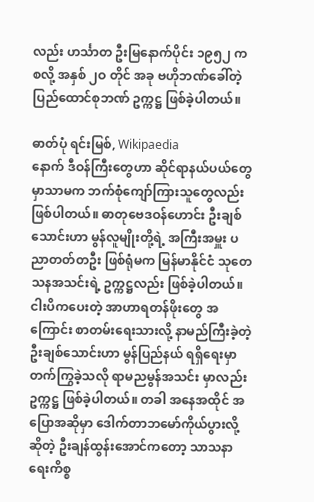လည်း ဟင်္သာတ ဦးမြနောက်ပိုင်း ၁၉၅၂ က စလို့ အနှစ် ၂ဝ တိုင် အခု ဗဟိုဘဏ်ခေါ်တဲ့ ပြည်ထောင်စုဘဏ် ဥက္ကဋ္ဌ ဖြစ်ခဲ့ပါတယ်။

ဓာတ်ပုံ ရင်းမြစ်, Wikipaedia
နောက် ဒီဝန်ကြီးတွေဟာ ဆိုင်ရာနယ်ပယ်တွေမှာသာမက ဘက်စုံကျော်ကြားသူတွေလည်း ဖြစ်ပါတယ်။ ဓာတုဗေဒဝန်ဟောင်း ဦးချစ်သောင်းဟာ မွန်လူမျိုးတို့ရဲ့ အကြီးအမှူး ပညာတတ်တဦး ဖြစ်ရုံမက မြန်မာနိုင်ငံ သုတေသနအသင်းရဲ့ ဥက္ကဋ္ဌလည်း ဖြစ်ခဲ့ပါတယ်။ ငါးပိကပေးတဲ့ အာဟာရတန်ဖိုးတွေ အကြောင်း စာတမ်းရေးသားလို့ နာမည်ကြီးခဲ့တဲ့ ဦးချစ်သောင်းဟာ မွန်ပြည်နယ် ရရှိရေးမှာ တက်ကြွခဲ့သလို ရာမညမွန်အသင်း မှာလည်း ဥက္ကဋ္ဌ ဖြစ်ခဲ့ပါတယ်။ တခါ အနေအထိုင် အပြောအဆိုမှာ ဒေါက်တာဘမော်ကိုယ်ပွားလို့ ဆိုတဲ့ ဦးချန်ထွန်းအောင်ကတော့ သာသနာရေးကိစ္စ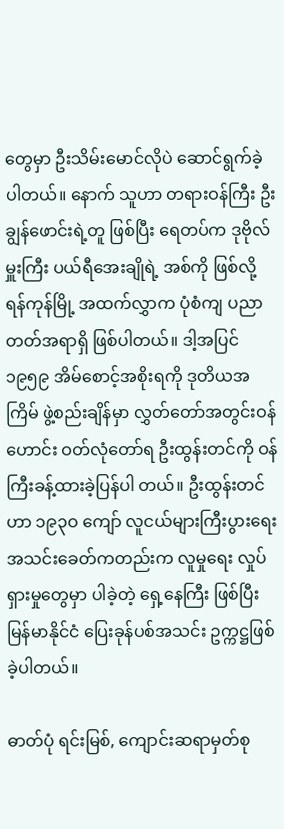တွေမှာ ဦးသိမ်းမောင်လိုပဲ ဆောင်ရွက်ခဲ့ပါတယ်။ နောက် သူဟာ တရားဝန်ကြီး ဦးချွန်ဖောင်းရဲ့တူ ဖြစ်ပြီး ရေတပ်က ဒုဗိုလ်မှူးကြီး ပယ်ရီအေးချိုရဲ့ အစ်ကို ဖြစ်လို့ ရန်ကုန်မြို့ အထက်လွှာက ပုံစံကျ ပညာတတ်အရာရှိ ဖြစ်ပါတယ်။ ဒါ့အပြင် ၁၉၅၉ အိမ်စောင့်အစိုးရကို ဒုတိယအကြိမ် ဖွဲ့စည်းချိန်မှာ လွှတ်တော်အတွင်းဝန်ဟောင်း ဝတ်လုံတော်ရ ဦးထွန်းတင်ကို ဝန်ကြီးခန့်ထားခဲ့ပြန်ပါ တယ်။ ဦးထွန်းတင်ဟာ ၁၉၃ဝ ကျော် လူငယ်များကြီးပွားရေးအသင်းခေတ်ကတည်းက လူမှုရေး လှုပ်ရှားမှုတွေမှာ ပါခဲ့တဲ့ ရှေ့နေကြီး ဖြစ်ပြီး မြန်မာနိုင်ငံ ပြေးခုန်ပစ်အသင်း ဥက္ကဋ္ဌဖြစ်ခဲ့ပါတယ်။

ဓာတ်ပုံ ရင်းမြစ်, ကျောင်းဆရာမှတ်စု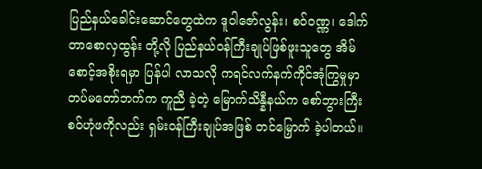ပြည်နယ်ခေါင်းဆောင်တွေထဲက ဒူဝါဇော်လွန်း၊ စဝ်ဝဏ္ဏ၊ ဒေါက်တာစောလှထွန်း တို့လို ပြည်နယ်ဝန်ကြီးချုပ်ဖြစ်ဖူးသူတွေ အိမ်စောင့်အစိုးရမှာ ပြန်ပါ လာသလို ကရင်လက်နက်ကိုင်အုံကြွမှုမှာ တပ်မတော်ဘက်က ကူညီ ခဲ့တဲ့ မြောက်သိန္နီနယ်က စော်ဘွားကြီး စဝ်ဟုံဖကိုလည်း ရှမ်းဝန်ကြီးချုပ်အဖြစ် တင်မြှောက် ခဲ့ပါတယ်။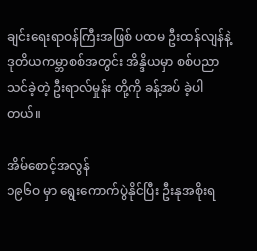ချင်းရေးရာဝန်ကြီးအဖြစ် ပထမ ဦးထန်လျန်နဲ့ ဒုတိယကမ္ဘာစစ်အတွင်း အိန္ဒိယမှာ စစ်ပညာသင်ခဲ့တဲ့ ဦးရာလ်မှုန်း တို့ကို ခန့်အပ် ခဲ့ပါတယ်။

အိမ်စောင့်အလွန်
၁၉၆ဝ မှာ ရွေးကောက်ပွဲနိုင်ပြီး ဦးနုအစိုးရ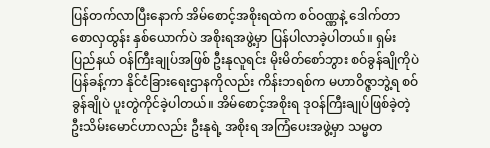ပြန်တက်လာပြီးနောက် အိမ်စောင့်အစိုးရထဲက စဝ်ဝဏ္ဏနဲ့ ဒေါက်တာစောလှထွန်း နှစ်ယောက်ပဲ အစိုးရအဖွဲ့မှာ ပြန်ပါလာခဲ့ပါတယ်။ ရှမ်းပြည်နယ် ဝန်ကြီးချုပ်အဖြစ် ဦးနုလူရင်း မိုးမိတ်စော်ဘွား စဝ်ခွန်ချိုကိုပဲ ပြန်ခန့်ကာ နိုင်ငံခြားရေးဌာနကိုလည်း ကိန်းဘရစ်က မဟာဝိဇ္ဇာဘွဲ့ရ စဝ်ခွန်ချိုပဲ ပူးတွဲကိုင်ခဲ့ပါတယ်။ အိမ်စောင့်အစိုးရ ဒုဝန်ကြီးချုပ်ဖြစ်ခဲ့တဲ့ ဦးသိမ်းမောင်ဟာလည်း ဦးနုရဲ့ အစိုးရ အကြံပေးအဖွဲ့မှာ သမ္မတ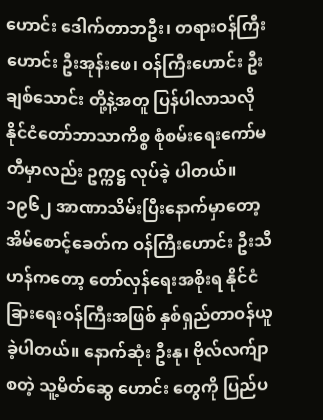ဟောင်း ဒေါက်တာဘဦး၊ တရားဝန်ကြီးဟောင်း ဦးအုန်းဖေ၊ ဝန်ကြီးဟောင်း ဦးချစ်သောင်း တို့နဲ့အတူ ပြန်ပါလာသလို နိုင်ငံတော်ဘာသာကိစ္စ စုံစမ်းရေးကော်မတီမှာလည်း ဥက္ကဋ္ဌ လုပ်ခဲ့ ပါတယ်။
၁၉၆၂ အာဏာသိမ်းပြီးနောက်မှာတော့ အိမ်စောင့်ခေတ်က ဝန်ကြီးဟောင်း ဦးသီဟန်ကတော့ တော်လှန်ရေးအစိုးရ နိုင်ငံခြားရေးဝန်ကြီးအဖြစ် နှစ်ရှည်တာဝန်ယူခဲ့ပါတယ်။ နောက်ဆုံး ဦးနု၊ ဗိုလ်လက်ျာ စတဲ့ သူ့မိတ်ဆွေ ဟောင်း တွေကို ပြည်ပ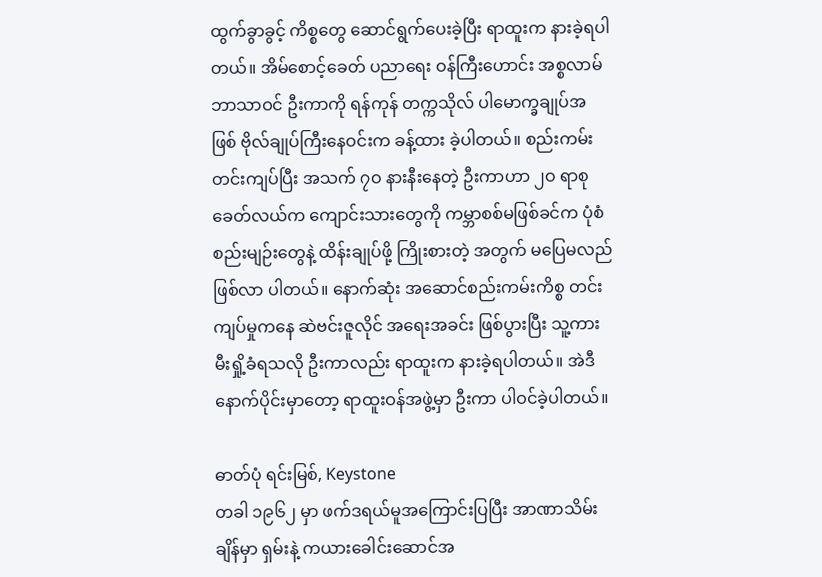ထွက်ခွာခွင့် ကိစ္စတွေ ဆောင်ရွက်ပေးခဲ့ပြီး ရာထူးက နားခဲ့ရပါတယ်။ အိမ်စောင့်ခေတ် ပညာရေး ဝန်ကြီးဟောင်း အစ္စလာမ်ဘာသာဝင် ဦးကာကို ရန်ကုန် တက္ကသိုလ် ပါမောက္ခချုပ်အဖြစ် ဗိုလ်ချုပ်ကြီးနေဝင်းက ခန့်ထား ခဲ့ပါတယ်။ စည်းကမ်းတင်းကျပ်ပြီး အသက် ၇ဝ နားနီးနေတဲ့ ဦးကာဟာ ၂ဝ ရာစု ခေတ်လယ်က ကျောင်းသားတွေကို ကမ္ဘာစစ်မဖြစ်ခင်က ပုံစံ စည်းမျဉ်းတွေနဲ့ ထိန်းချုပ်ဖို့ ကြိုးစားတဲ့ အတွက် မပြေမလည် ဖြစ်လာ ပါတယ်။ နောက်ဆုံး အဆောင်စည်းကမ်းကိစ္စ တင်းကျပ်မှုကနေ ဆဲဗင်းဇူလိုင် အရေးအခင်း ဖြစ်ပွားပြီး သူ့ကားမီးရှို့ခံရသလို ဦးကာလည်း ရာထူးက နားခဲ့ရပါတယ်။ အဲဒီနောက်ပိုင်းမှာတော့ ရာထူးဝန်အဖွဲ့မှာ ဦးကာ ပါဝင်ခဲ့ပါတယ်။

ဓာတ်ပုံ ရင်းမြစ်, Keystone
တခါ ၁၉၆၂ မှာ ဖက်ဒရယ်မူအကြောင်းပြပြီး အာဏာသိမ်းချိန်မှာ ရှမ်းနဲ့ ကယားခေါင်းဆောင်အ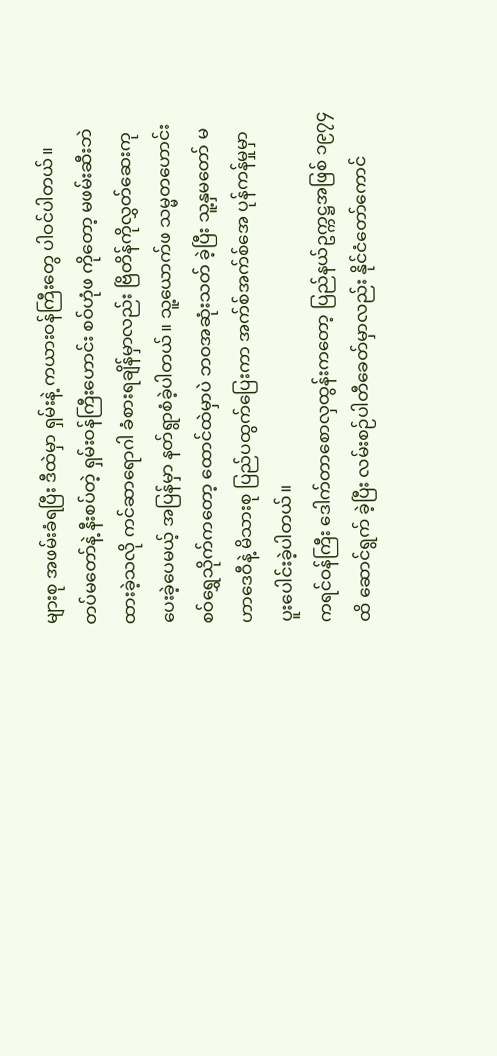များစု အဖမ်းခံရပြီး ဒီထဲမှာ ရှမ်းနဲ့ ကယားဝန်ကြီးတွေ ပါဝင်ပါတယ်။ တပ်မတော်နဲ့ နီးစပ်တဲ့ ရှမ်းဝန်ကြီးဟောင်း စဝ်ဟုံဖ ကိုတော့ မဖမ်းဆီးဘဲ ထားခဲ့သလို ကင်ဆာရောဂါ ခံစားရချိန်မှာလည်း ဗြိတိန်ကိုလွှတ်ဆေးကုပေးခဲ့ပေမယ့် အပြန်မှာ နတ်ရွာစံခဲ့ပါတယ်။ သူ့ယောက်ဖ သမ္မတဟောင်း စဝ်ရွှေသိုက်ကတော့ ထောင်ထဲမှာပဲ ဘဝအဆုံးသတ် ခဲ့ပြီး သူ့နှမတော် မဟာဒေဝီနဲ့ မိသားစု ပြည်ပထွက်ပြေးကာ အက်စ်အက်စ်အေ ပုန်ကန်မှုမှာ ပူးပေါင်းခဲ့ပါတယ်။
ကရင်ဝန်ကြီး ဒေါက်တာစောလှထွန်းကတော့ ပြည်နယ်ဥက္ကဋ္ဌအဖြစ် ၁၉၇၄ ထိ ဆောင်ရွက် ခဲ့ပြီး လမ်းစဉ်ပါတီခေတ်မှာလည်း နိုင်ငံတော်ကောင်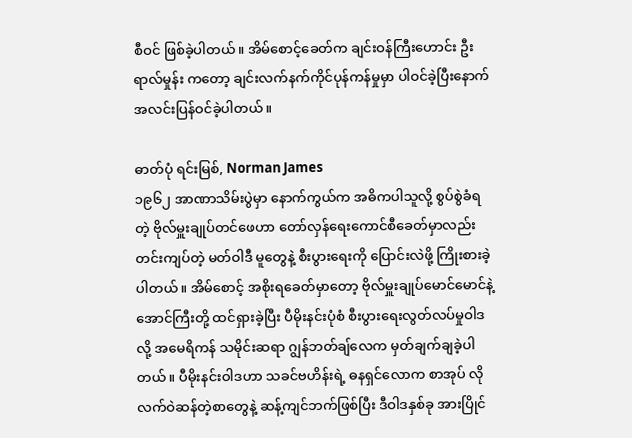စီဝင် ဖြစ်ခဲ့ပါတယ်။ အိမ်စောင့်ခေတ်က ချင်းဝန်ကြီးဟောင်း ဦးရာလ်မှုန်း ကတော့ ချင်းလက်နက်ကိုင်ပုန်ကန်မှုမှာ ပါဝင်ခဲ့ပြီးနောက် အလင်းပြန်ဝင်ခဲ့ပါတယ်။

ဓာတ်ပုံ ရင်းမြစ်, Norman James
၁၉၆၂ အာဏာသိမ်းပွဲမှာ နောက်ကွယ်က အဓိကပါသူလို့ စွပ်စွဲခံရတဲ့ ဗိုလ်မှူးချုပ်တင်ဖေဟာ တော်လှန်ရေးကောင်စီခေတ်မှာလည်း တင်းကျပ်တဲ့ မတ်ဝါဒီ မူတွေနဲ့ စီးပွားရေးကို ပြောင်းလဲဖို့ ကြိုးစားခဲ့ပါတယ်။ အိမ်စောင့် အစိုးရခေတ်မှာတော့ ဗိုလ်မှူးချုပ်မောင်မောင်နဲ့ အောင်ကြီးတို့ ထင်ရှားခဲ့ပြီး ပီမိုးနင်းပုံစံ စီးပွားရေးလွတ်လပ်မှုဝါဒလို့ အမေရိကန် သမိုင်းဆရာ ဂျွန်ဘတ်ချ်လေက မှတ်ချက်ချခဲ့ပါတယ်။ ပီမိုးနင်းဝါဒဟာ သခင်ဗဟိန်းရဲ့ ဓနရှင်လောက စာအုပ် လို လက်ဝဲဆန်တဲ့စာတွေနဲ့ ဆန့်ကျင်ဘက်ဖြစ်ပြီး ဒီဝါဒနှစ်ခု အားပြိုင်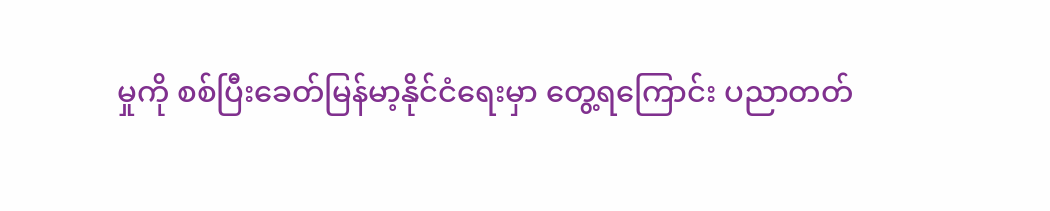မှုကို စစ်ပြီးခေတ်မြန်မာ့နိုင်ငံရေးမှာ တွေ့ရကြောင်း ပညာတတ်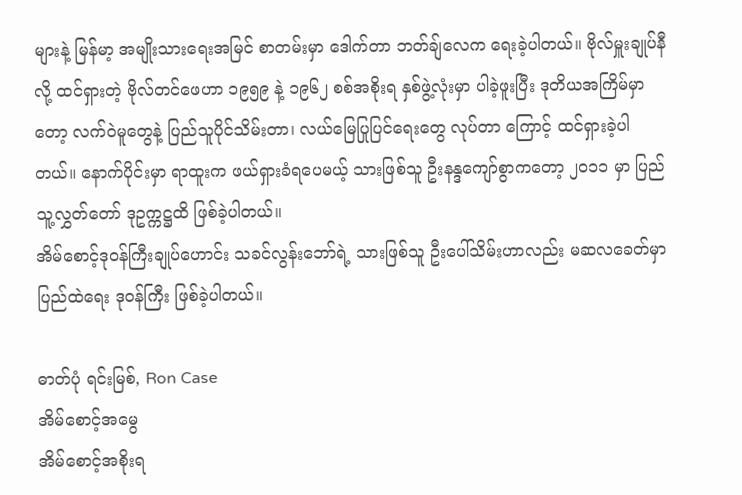များနဲ့ မြန်မာ့ အမျိုးသားရေးအမြင် စာတမ်းမှာ ဒေါက်တာ ဘတ်ချ်လေက ရေးခဲ့ပါတယ်။ ဗိုလ်မှူးချုပ်နီလို့ ထင်ရှားတဲ့ ဗိုလ်တင်ဖေဟာ ၁၉၅၉ နဲ့ ၁၉၆၂ စစ်အစိုးရ နှစ်ဖွဲ့လုံးမှာ ပါခဲ့ဖူးပြီး ဒုတိယအကြိမ်မှာတော့ လက်ဝဲမူတွေနဲ့ ပြည်သူပိုင်သိမ်းတာ၊ လယ်မြေပြုပြင်ရေးတွေ လုပ်တာ ကြောင့် ထင်ရှားခဲ့ပါတယ်။ နောက်ပိုင်းမှာ ရာထူးက ဖယ်ရှားခံရပေမယ့် သားဖြစ်သူ ဦးနန္ဒကျော်စွာကတော့ ၂ဝ၁၁ မှာ ပြည်သူ့လွှတ်တော် ဒုဥက္ကဋ္ဌထိ ဖြစ်ခဲ့ပါတယ်။
အိမ်စောင့်ဒုဝန်ကြီးချုပ်ဟောင်း သခင်လွန်းဘော်ရဲ့ သားဖြစ်သူ ဦးပေါ်သိမ်းဟာလည်း မဆလခေတ်မှာ ပြည်ထဲရေး ဒုဝန်ကြီး ဖြစ်ခဲ့ပါတယ်။

ဓာတ်ပုံ ရင်းမြစ်, Ron Case
အိမ်စောင့်အမွေ
အိမ်စောင့်အစိုးရ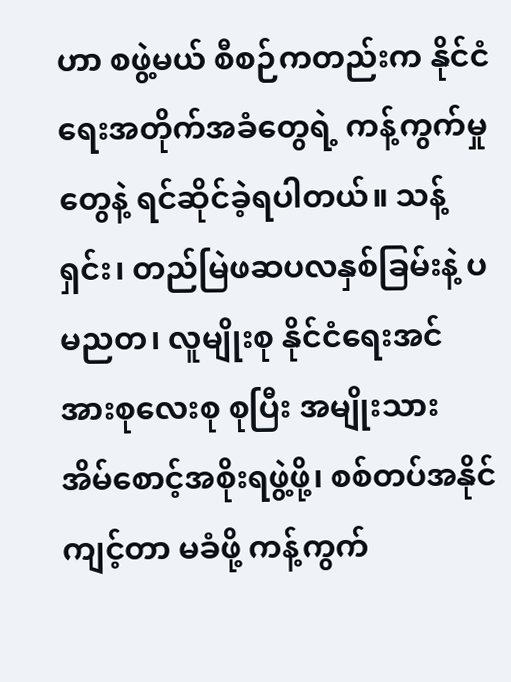ဟာ စဖွဲ့မယ် စီစဉ်ကတည်းက နိုင်ငံရေးအတိုက်အခံတွေရဲ့ ကန့်ကွက်မှုတွေနဲ့ ရင်ဆိုင်ခဲ့ရပါတယ်။ သန့်ရှင်း၊ တည်မြဲဖဆပလနှစ်ခြမ်းနဲ့ ပမညတ၊ လူမျိုးစု နိုင်ငံရေးအင်အားစုလေးစု စုပြီး အမျိုးသား အိမ်စောင့်အစိုးရဖွဲ့ဖို့၊ စစ်တပ်အနိုင်ကျင့်တာ မခံဖို့ ကန့်ကွက်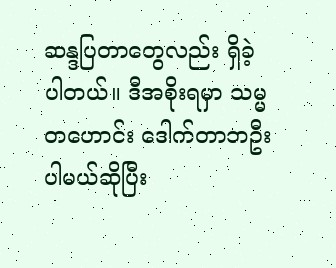ဆန္ဒပြတာတွေလည်း ရှိခဲ့ ပါတယ်။ ဒီအစိုးရမှာ သမ္မတဟောင်း ဒေါက်တာဘဦး ပါမယ်ဆိုပြီး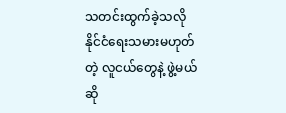သတင်းထွက်ခဲ့သလို နိုင်ငံရေးသမားမဟုတ်တဲ့ လူငယ်တွေနဲ့ ဖွဲ့မယ်ဆို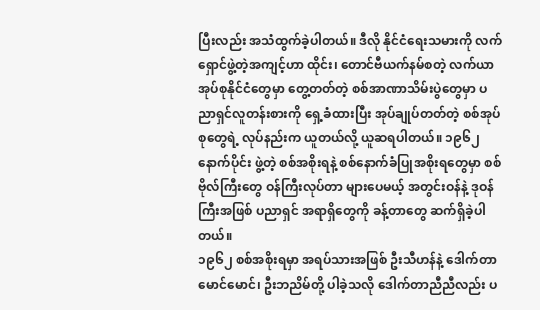ပြီးလည်း အသံထွက်ခဲ့ပါတယ်။ ဒီလို နိုင်ငံရေးသမားကို လက်ရှောင်ဖွဲ့တဲ့အကျင့်ဟာ ထိုင်း၊ တောင်ဗီယက်နမ်စတဲ့ လက်ယာအုပ်စုနိုင်ငံတွေမှာ တွေ့တတ်တဲ့ စစ်အာဏာသိမ်းပွဲတွေမှာ ပညာရှင်လူတန်းစားကို ရှေ့ခံထားပြီး အုပ်ချုပ်တတ်တဲ့ စစ်အုပ်စုတွေရဲ့ လုပ်နည်းက ယူတယ်လို့ ယူဆရပါတယ်။ ၁၉၆၂ နောက်ပိုင်း ဖွဲ့တဲ့ စစ်အစိုးရနဲ့ စစ်နောက်ခံပြုအစိုးရတွေမှာ စစ်ဗိုလ်ကြီးတွေ ဝန်ကြီးလုပ်တာ များပေမယ့် အတွင်းဝန်နဲ့ ဒုဝန်ကြီးအဖြစ် ပညာရှင် အရာရှိတွေကို ခန့်တာတွေ ဆက်ရှိခဲ့ပါတယ်။
၁၉၆၂ စစ်အစိုးရမှာ အရပ်သားအဖြစ် ဦးသီဟန်နဲ့ ဒေါက်တာမောင်မောင်၊ ဦးဘညိမ်တို့ ပါခဲ့သလို ဒေါက်တာညီညီလည်း ပ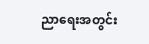ညာရေးအတွင်း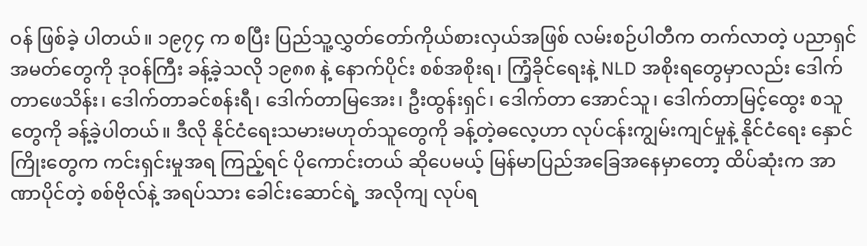ဝန် ဖြစ်ခဲ့ ပါတယ်။ ၁၉၇၄ က စပြီး ပြည်သူ့လွှတ်တော်ကိုယ်စားလှယ်အဖြစ် လမ်းစဉ်ပါတီက တက်လာတဲ့ ပညာရှင်အမတ်တွေကို ဒုဝန်ကြီး ခန့်ခဲ့သလို ၁၉၈၈ နဲ့ နောက်ပိုင်း စစ်အစိုးရ၊ ကြံ့ခိုင်ရေးနဲ့ NLD အစိုးရတွေမှာလည်း ဒေါက်တာဖေသိန်း၊ ဒေါက်တာခင်စန်းရီ၊ ဒေါက်တာမြအေး၊ ဦးထွန်းရှင်၊ ဒေါက်တာ အောင်သူ၊ ဒေါက်တာမြင့်ထွေး စသူတွေကို ခန့်ခဲ့ပါတယ်။ ဒီလို နိုင်ငံရေးသမားမဟုတ်သူတွေကို ခန့်တဲ့ဓလေ့ဟာ လုပ်ငန်းကျွမ်းကျင်မှုနဲ့ နိုင်ငံရေး နှောင်ကြိုးတွေက ကင်းရှင်းမှုအရ ကြည့်ရင် ပိုကောင်းတယ် ဆိုပေမယ့် မြန်မာပြည်အခြေအနေမှာတော့ ထိပ်ဆုံးက အာဏာပိုင်တဲ့ စစ်ဗိုလ်နဲ့ အရပ်သား ခေါင်းဆောင်ရဲ့ အလိုကျ လုပ်ရ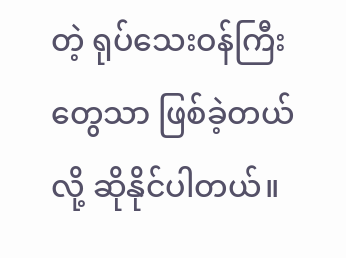တဲ့ ရုပ်သေးဝန်ကြီးတွေသာ ဖြစ်ခဲ့တယ်လို့ ဆိုနိုင်ပါတယ်။